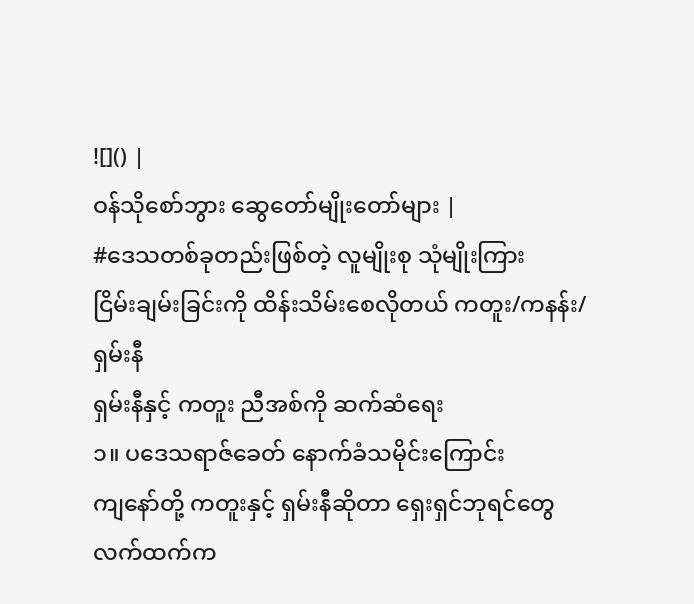![]() |
ဝန်သိုစော်ဘွား ဆွေတော်မျိုးတော်များ |
#ဒေသတစ်ခုတည်းဖြစ်တဲ့ လူမျိုးစု သုံမျိုးကြား
ငြိမ်းချမ်းခြင်းကို ထိန်းသိမ်းစေလိုတယ် ကတူး/ကနန်း/ရှမ်းနီ
ရှမ်းနီနှင့် ကတူး ညီအစ်ကို ဆက်ဆံရေး
၁။ ပဒေသရာဇ်ခေတ် နောက်ခံသမိုင်းကြောင်း
ကျနော်တို့ ကတူးနှင့် ရှမ်းနီဆိုတာ ရှေးရှင်ဘုရင်တွေလက်ထက်က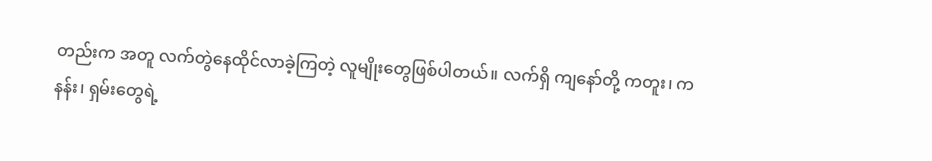တည်းက အတူ လက်တွဲနေထိုင်လာခဲ့ကြတဲ့ လူမျိုးတွေဖြစ်ပါတယ်။ လက်ရှိ ကျနော်တို့ ကတူး၊ ကနန်း၊ ရှမ်းတွေရဲ့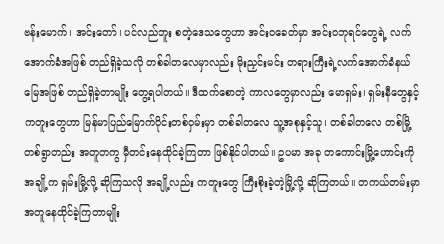ဗန်းမောက်၊ အင်းတော်၊ ပင်လည်ဘူး စတဲ့ဒေသတွေဟာ အင်းဝခေတ်မှာ အင်းဝဘုရင်တွေရဲ့ လက်အောက်ခံအဖြစ် တည်ရှိခဲ့သလို တစ်ခါတလေမှာလည်း မိုးညှင်းမင်း တရားကြီးရဲ့လက်အောက်ခံနယ်မြေအဖြစ် တည်ရှိခဲ့တာမျိုး တွေ့ရပါတယ်။ ဒီထက်စောတဲ့ ကာလတွေမှာလည်း မောရှမ်း၊ ရှမ်းနီတွေနှင့် ကတူးတွေဟာ မြန်မာပြည်မြောက်ပိုင်းတစ်ဝှမ်းမှာ တစ်ခါတလေ သူ့အစုနှင့်သူ၊ တစ်ခါတလေ တစ်မြို့တစ်ရွာတည်း အတူတကွ မှီတင်းနေထိုင်ခဲ့ကြတာ ဖြစ်နိုင်ပါတယ်။ ဥပမာ အခု တကောင်းမြို့ဟောင်းကို အချို့က ရှမ်းမြို့လို့ ဆိုကြသလို အချို့လည်း ကတူးတွေ ကြီးစိုးခဲ့တဲ့မြို့လို့ ဆိုကြတယ်။ တကယ်တမ်းမှာ အတူနေထိုင်ခဲ့ကြတာမျိုး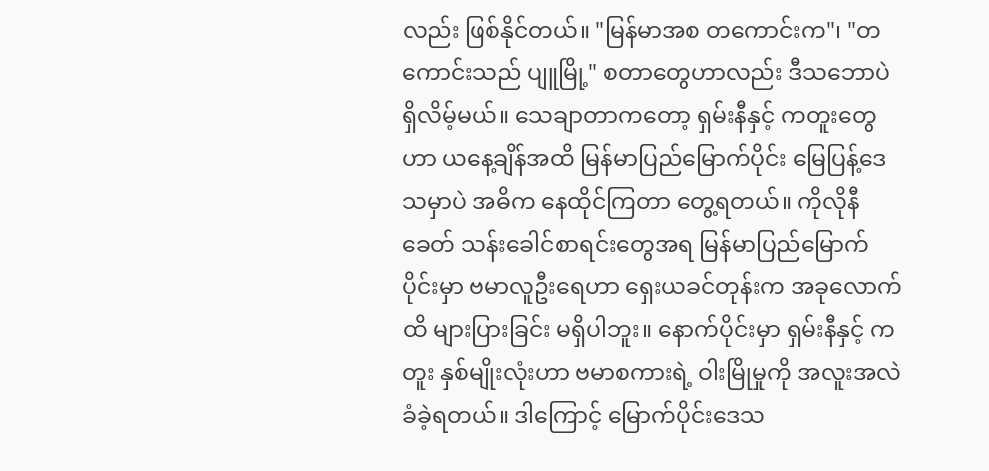လည်း ဖြစ်နိုင်တယ်။ "မြန်မာအစ တကောင်းက"၊ "တကောင်းသည် ပျူမြို့" စတာတွေဟာလည်း ဒီသဘောပဲ ရှိလိမ့်မယ်။ သေချာတာကတော့ ရှမ်းနီနှင့် ကတူးတွေဟာ ယနေ့ချိန်အထိ မြန်မာပြည်မြောက်ပိုင်း မြေပြန့်ဒေသမှာပဲ အဓိက နေထိုင်ကြတာ တွေ့ရတယ်။ ကိုလိုနီခေတ် သန်းခေါင်စာရင်းတွေအရ မြန်မာပြည်မြောက်ပိုင်းမှာ ဗမာလူဦးရေဟာ ရှေးယခင်တုန်းက အခုလောက်ထိ များပြားခြင်း မရှိပါဘူး။ နောက်ပိုင်းမှာ ရှမ်းနီနှင့် ကတူး နှစ်မျိုးလုံးဟာ ဗမာစကားရဲ့ ဝါးမြိုမှုကို အလူးအလဲ ခံခဲ့ရတယ်။ ဒါကြောင့် မြောက်ပိုင်းဒေသ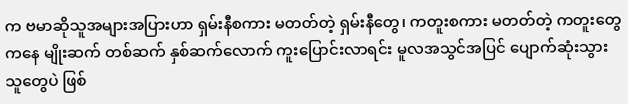က ဗမာဆိုသူအများအပြားဟာ ရှမ်းနီစကား မတတ်တဲ့ ရှမ်းနီတွေ၊ ကတူးစကား မတတ်တဲ့ ကတူးတွေကနေ မျိုးဆက် တစ်ဆက် နှစ်ဆက်လောက် ကူးပြောင်းလာရင်း မူလအသွင်အပြင် ပျောက်ဆုံးသွားသူတွေပဲ ဖြစ်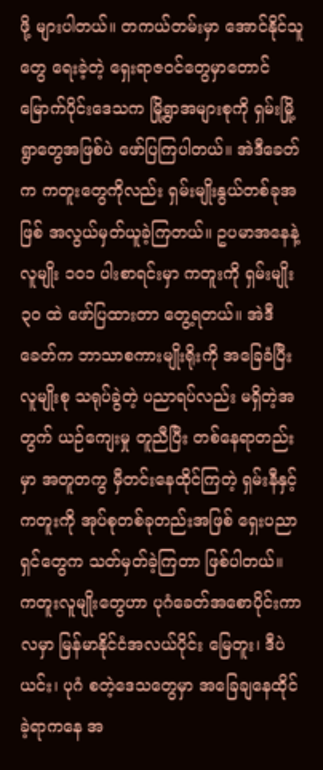ဖို့ များပါတယ်။ တကယ်တမ်းမှာ အောင်နိုင်သူတွေ ရေးခဲ့တဲ့ ရှေးရာဇဝင်တွေမှာတောင် မြောက်ပိုင်းဒေသက မြို့ရွာအများစုကို ရှမ်းမြို့ရွာတွေအဖြစ်ပဲ ဖော်ပြကြပါတယ်။ အဲဒီခေတ်က ကတူးတွေကိုလည်း ရှမ်းမျိုးနွယ်တစ်ခုအဖြစ် အလွယ်မှတ်ယူခဲ့ကြတယ်။ ဥပမာအနေနဲ့ လူမျိုး ၁၀၁ ပါးစာရင်းမှာ ကတူးကို ရှမ်းမျိုး ၃၀ ထဲ ဖော်ပြထားတာ တွေ့ရတယ်။ အဲဒီခေတ်က ဘာသာစကားမျိုးရိုးကို အခြေခံပြီး လူမျိုးစု သရုပ်ခွဲတဲ့ ပညာရပ်လည်း မရှိတဲ့အတွက် ယဉ်ကျေးမှု တူညီပြီး တစ်နေရာတည်းမှာ အတူတကွ မှီတင်းနေထိုင်ကြတဲ့ ရှမ်းနီနှင့် ကတူးကို အုပ်စုတစ်ခုတည်းအဖြစ် ရှေးပညာရှင်တွေက သတ်မှတ်ခဲ့ကြတာ ဖြစ်ပါတယ်။
ကတူးလူမျိုးတွေဟာ ပုဂံခေတ်အစောပိုင်းကာလမှာ မြန်မာနိုင်ငံအလယ်ပိုင်း မြေတူး၊ ဒီပဲယင်း၊ ပုဂံ စတဲ့ဒေသတွေမှာ အခြေချနေထိုင်ခဲ့ရာကနေ အ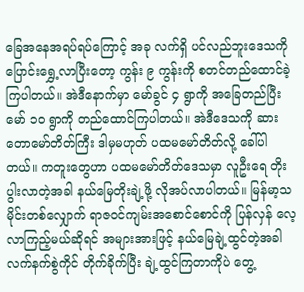ခြေအနေအရပ်ရပ်ကြောင့် အခု လက်ရှိ ပင်လည်ဘူးဒေသကို ပြောင်းရွှေ့လာပြီးတော့ ကွန်း ၉ ကွန်းကို စတင်တည်ထောင်ခဲ့ ကြပါတယ်။ အဲဒီနောက်မှာ မော်ခွင် ၄ ရွာကို အခြေတည်ပြီး မော် ၁၀ ရွာကို တည်ထောင်ကြပါတယ်။ အဲဒီဒေသကို ဆားတောမော်တိတ်ကြီး ဒါမှမဟုတ် ပထမမော်တိတ်လို့ ခေါ်ပါ တယ်။ ကတူးတွေဟာ ပထမမော်တိတ်ဒေသမှာ လူဦးရေ တိုးပွါးလာတဲ့အခါ နယ်မြေတိုးချဲ့ဖို့ လိုအပ်လာပါတယ်။ မြန်မာ့သမိုင်းတစ်လျှောက် ရာဇဝင်ကျမ်းအစောင်စောင်ကို ပြန်လှန် လေ့လာကြည့်မယ်ဆိုရင် အများအားဖြင့် နယ်မြေချဲ့ထွင်တဲ့အခါ လက်နက်စွဲကိုင် တိုက်ခိုက်ပြီး ချဲ့ထွင်ကြတာကိုပဲ တွေ့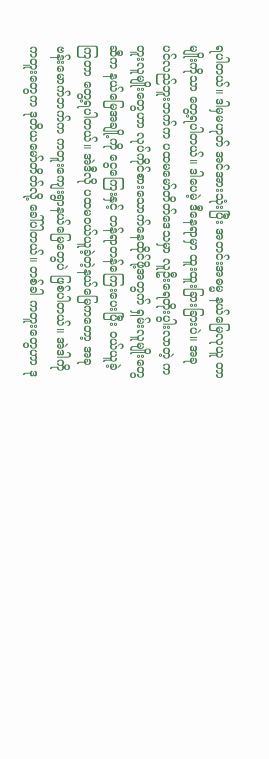ရပါတယ်။ ဒါမှမဟုတ် အင်အားသုံးပြီး အတင်းအဓမ္မ နယ်မြေလုယူ တာမျိုးကိုသာ တွေ့ရပါတယ်။ ဒါပေမဲ့ ဒီနေရာမှာ ထူးထူးခြားခြားပဲ။ အခု ပင်လည်ဘူးဘက်က ပထမမော်တိတ်ဒေသမှာ လူဦးရေတိုးပွါးလာတဲ့ ကတူးလူမျိုးတွေဟာ လုပ်ကိုင်စားသောက်နေထိုင်ဖို့အတွက် ရှမ်းလူမျိုးတွေဆီက နယ်မြေအချို့ကို ငွေကြေးနှင့် တန်ရာတန်ကြေးပေးပြီး ဝယ်ယူခဲ့ကြတာ တွေ့ရပါတယ်။ အဲဒီလို ပထမဝယ်ယူခဲ့တဲ့နယ်မြေကတော့ အခု ဗန်းမောက်ဘက်က ကတူးကျေးရွာနယ်မြေတွေပဲ ဖြစ်ပါတယ်။ အဲဒါကို ကတူးတွေက ဒုတိယမော်တိတ်လို့ ခေါ်ပါတယ်။ တစ်ခါ ကတူးတွေဟာ ဒု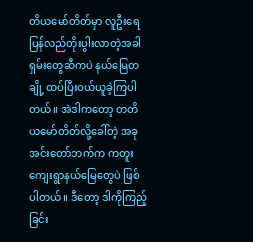တိယမော်တိတ်မှာ လူဦးရေ ပြန်လည်တိုးပွါးလာတဲ့အခါ ရှမ်းတွေဆီကပဲ နယ်မြေတချို့ ထပ်ပြီးဝယ်ယူခဲ့ကြပါတယ်။ အဲဒါကတော့ တတိယမော်တိတ်လို့ခေါ်တဲ့ အခု အင်းတော်ဘက်က ကတူးကျေးရွာနယ်မြေတွေပဲ ဖြစ်ပါတယ်။ ဒီတော့ ဒါကိုကြည့်ခြင်း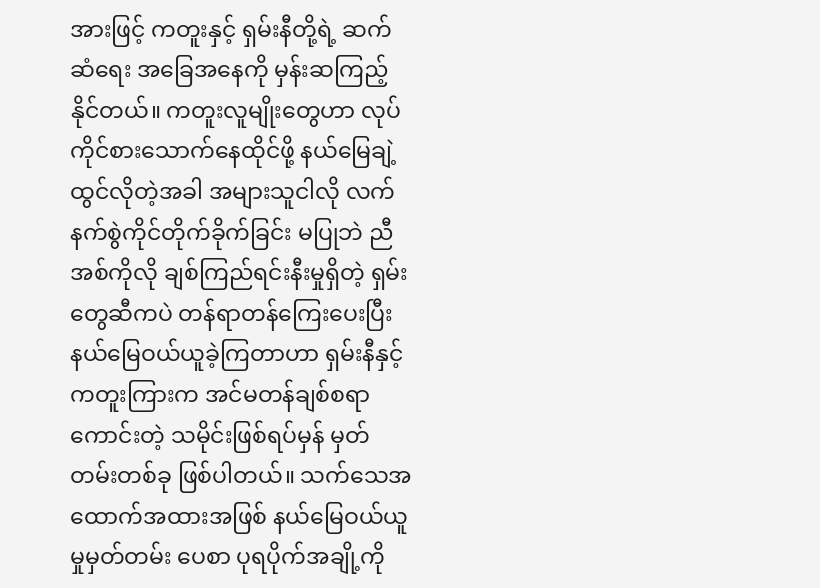အားဖြင့် ကတူးနှင့် ရှမ်းနီတို့ရဲ့ ဆက်ဆံရေး အခြေအနေကို မှန်းဆကြည့်နိုင်တယ်။ ကတူးလူမျိုးတွေဟာ လုပ်ကိုင်စားသောက်နေထိုင်ဖို့ နယ်မြေချဲ့ထွင်လိုတဲ့အခါ အများသူငါလို လက်နက်စွဲကိုင်တိုက်ခိုက်ခြင်း မပြုဘဲ ညီအစ်ကိုလို ချစ်ကြည်ရင်းနီးမှုရှိတဲ့ ရှမ်းတွေဆီကပဲ တန်ရာတန်ကြေးပေးပြီး နယ်မြေဝယ်ယူခဲ့ကြတာဟာ ရှမ်းနီနှင့် ကတူးကြားက အင်မတန်ချစ်စရာကောင်းတဲ့ သမိုင်းဖြစ်ရပ်မှန် မှတ်တမ်းတစ်ခု ဖြစ်ပါတယ်။ သက်သေအထောက်အထားအဖြစ် နယ်မြေဝယ်ယူမှုမှတ်တမ်း ပေစာ ပုရပိုက်အချို့ကို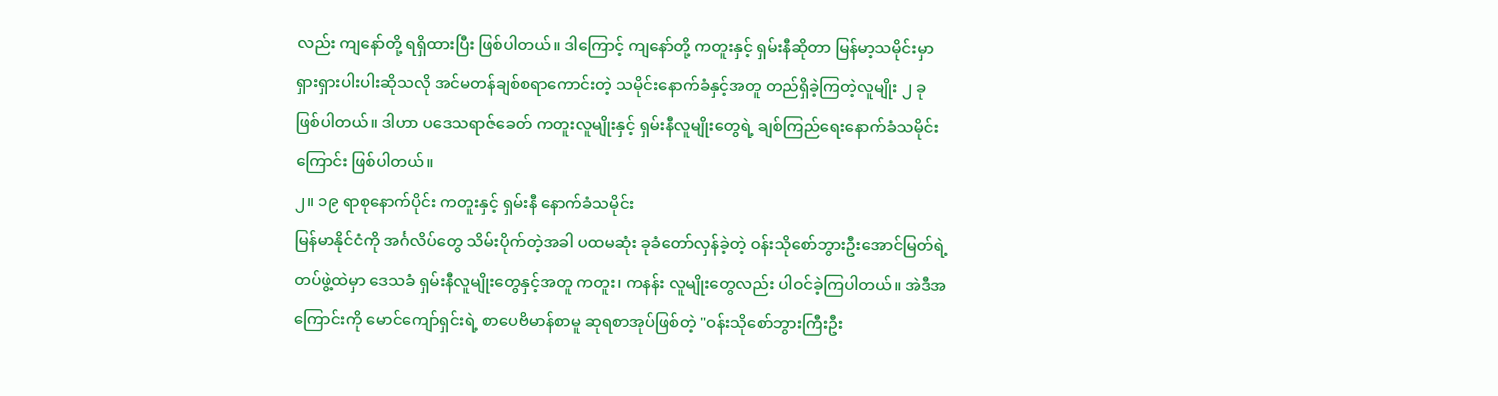လည်း ကျနော်တို့ ရရှိထားပြီး ဖြစ်ပါတယ်။ ဒါကြောင့် ကျနော်တို့ ကတူးနှင့် ရှမ်းနီဆိုတာ မြန်မာ့သမိုင်းမှာ ရှားရှားပါးပါးဆိုသလို အင်မတန်ချစ်စရာကောင်းတဲ့ သမိုင်းနောက်ခံနှင့်အတူ တည်ရှိခဲ့ကြတဲ့လူမျိုး ၂ ခု ဖြစ်ပါတယ်။ ဒါဟာ ပဒေသရာဇ်ခေတ် ကတူးလူမျိုးနှင့် ရှမ်းနီလူမျိုးတွေရဲ့ ချစ်ကြည်ရေးနောက်ခံသမိုင်းကြောင်း ဖြစ်ပါတယ်။
၂။ ၁၉ ရာစုနောက်ပိုင်း ကတူးနှင့် ရှမ်းနီ နောက်ခံသမိုင်း
မြန်မာနိုင်ငံကို အင်္ဂလိပ်တွေ သိမ်းပိုက်တဲ့အခါ ပထမဆုံး ခုခံတော်လှန်ခဲ့တဲ့ ဝန်းသိုစော်ဘွားဦးအောင်မြတ်ရဲ့ တပ်ဖွဲ့ထဲမှာ ဒေသခံ ရှမ်းနီလူမျိုးတွေနှင့်အတူ ကတူး၊ ကနန်း လူမျိုးတွေလည်း ပါဝင်ခဲ့ကြပါတယ်။ အဲဒီအကြောင်းကို မောင်ကျော်ရှင်းရဲ့ စာပေဗိမာန်စာမူ ဆုရစာအုပ်ဖြစ်တဲ့ "ဝန်းသိုစော်ဘွားကြီးဦး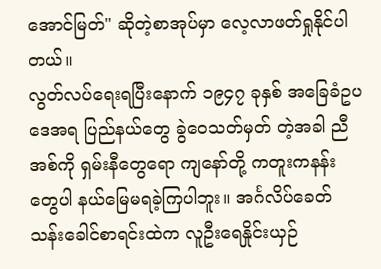အောင်မြတ်" ဆိုတဲ့စာအုပ်မှာ လေ့လာဖတ်ရှုနိုင်ပါတယ်။
လွတ်လပ်ရေးရပြီးနောက် ၁၉၄၇ ခုနှစ် အခြေခံဥပဒေအရ ပြည်နယ်တွေ ခွဲဝေသတ်မှတ် တဲ့အခါ ညီအစ်ကို ရှမ်းနီတွေရော ကျနော်တို့ ကတူးကနန်းတွေပါ နယ်မြေမရခဲ့ကြပါဘူး။ အင်္ဂလိပ်ခေတ် သန်းခေါင်စာရင်းထဲက လူဦးရေနှိုင်းယှဉ်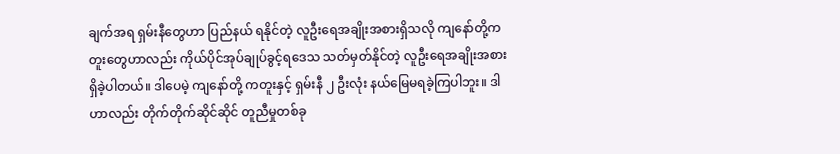ချက်အရ ရှမ်းနီတွေဟာ ပြည်နယ် ရနိုင်တဲ့ လူဦးရေအချိုးအစားရှိသလို ကျနော်တို့ကတူးတွေဟာလည်း ကိုယ်ပိုင်အုပ်ချုပ်ခွင့်ရဒေသ သတ်မှတ်နိုင်တဲ့ လူဦးရေအချိုးအစား ရှိခဲ့ပါတယ်။ ဒါပေမဲ့ ကျနော်တို့ ကတူးနှင့် ရှမ်းနီ ၂ ဦးလုံး နယ်မြေမရခဲ့ကြပါဘူး။ ဒါဟာလည်း တိုက်တိုက်ဆိုင်ဆိုင် တူညီမှုတစ်ခု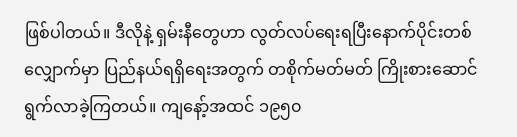ဖြစ်ပါတယ်။ ဒီလိုနဲ့ ရှမ်းနီတွေဟာ လွတ်လပ်ရေးရပြီးနောက်ပိုင်းတစ်လျှောက်မှာ ပြည်နယ်ရရှိရေးအတွက် တစိုက်မတ်မတ် ကြိုးစားဆောင်ရွက်လာခဲ့ကြတယ်။ ကျနော့်အထင် ၁၉၅၀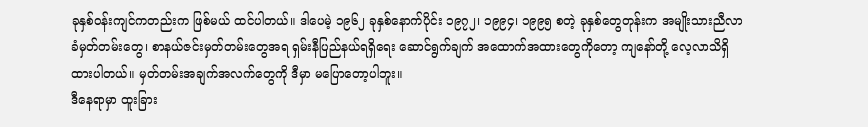ခုနှစ်ဝန်းကျင်ကတည်းက ဖြစ်မယ် ထင်ပါတယ်။ ဒါပေမဲ့ ၁၉၆၂ ခုနှစ်နောက်ပိုင်း ၁၉၇၂၊ ၁၉၉၄၊ ၁၉၉၅ စတဲ့ ခုနှစ်တွေတုန်းက အမျိုးသားညီလာခံမှတ်တမ်းတွေ၊ စာနယ်ဇင်းမှတ်တမ်းတွေအရ ရှမ်းနီပြည်နယ်ရရှိရေး ဆောင်ရွက်ချက် အထောက်အထားတွေကိုတော့ ကျနော်တို့ လေ့လာသိရှိထားပါတယ်။ မှတ်တမ်းအချက်အလက်တွေကို ဒီမှာ မပြောတော့ပါဘူး။
ဒီနေရာမှာ ထူးခြား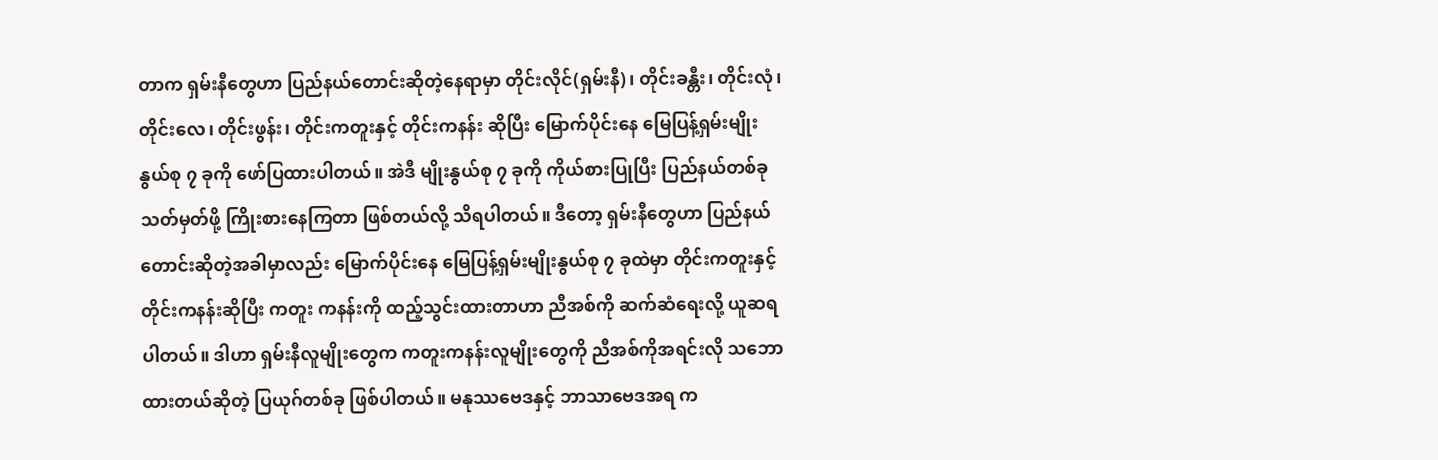တာက ရှမ်းနီတွေဟာ ပြည်နယ်တောင်းဆိုတဲ့နေရာမှာ တိုင်းလိုင်(ရှမ်းနီ)၊ တိုင်းခန္တီး၊ တိုင်းလုံ၊ တိုင်းလေ၊ တိုင်းဖွန်း၊ တိုင်းကတူးနှင့် တိုင်းကနန်း ဆိုပြီး မြောက်ပိုင်းနေ မြေပြန့်ရှမ်းမျိုးနွယ်စု ၇ ခုကို ဖော်ပြထားပါတယ်။ အဲဒီ မျိုးနွယ်စု ၇ ခုကို ကိုယ်စားပြုပြီး ပြည်နယ်တစ်ခု သတ်မှတ်ဖို့ ကြိုးစားနေကြတာ ဖြစ်တယ်လို့ သိရပါတယ်။ ဒီတော့ ရှမ်းနီတွေဟာ ပြည်နယ်တောင်းဆိုတဲ့အခါမှာလည်း မြောက်ပိုင်းနေ မြေပြန့်ရှမ်းမျိုးနွယ်စု ၇ ခုထဲမှာ တိုင်းကတူးနှင့် တိုင်းကနန်းဆိုပြီး ကတူး ကနန်းကို ထည့်သွင်းထားတာဟာ ညီအစ်ကို ဆက်ဆံရေးလို့ ယူဆရပါတယ်။ ဒါဟာ ရှမ်းနီလူမျိုးတွေက ကတူးကနန်းလူမျိုးတွေကို ညီအစ်ကိုအရင်းလို သဘောထားတယ်ဆိုတဲ့ ပြယုဂ်တစ်ခု ဖြစ်ပါတယ်။ မနုဿဗေဒနှင့် ဘာသာဗေဒအရ က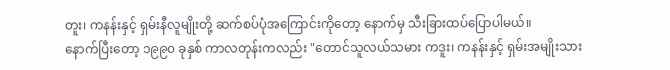တူး၊ ကနန်းနှင့် ရှမ်းနီလူမျိုးတို့ ဆက်စပ်ပုံအကြောင်းကိုတော့ နောက်မှ သီးခြားထပ်ပြောပါမယ်။
နောက်ပြီးတော့ ၁၉၉၀ ခုနှစ် ကာလတုန်းကလည်း "တောင်သူလယ်သမား ကဒူး၊ ကနန်းနှင့် ရှမ်းအမျိုးသား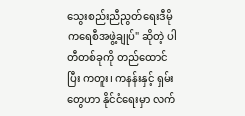သွေးစည်းညီညွတ်ရေးဒီမိုကရေစီအဖွဲ့ချုပ်" ဆိုတဲ့ ပါတီတစ်ခုကို တည်ထောင်ပြီး ကတူး၊ ကနန်းနှင့် ရှမ်းတွေဟာ နိုင်ငံရေးမှာ လက်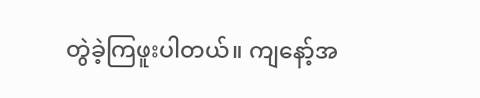တွဲခဲ့ကြဖူးပါတယ်။ ကျနော့်အ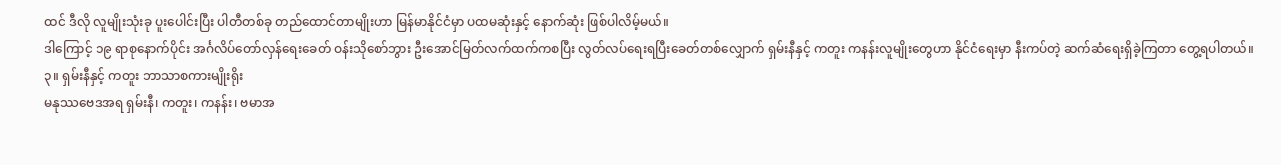ထင် ဒီလို လူမျိုးသုံးခု ပူးပေါင်းပြီး ပါတီတစ်ခု တည်ထောင်တာမျိုးဟာ မြန်မာနိုင်ငံမှာ ပထမဆုံးနှင့် နောက်ဆုံး ဖြစ်ပါလိမ့်မယ်။
ဒါကြောင့် ၁၉ ရာစုနောက်ပိုင်း အင်္ဂလိပ်တော်လှန်ရေးခေတ် ဝန်းသိုစော်ဘွား ဦးအောင်မြတ်လက်ထက်ကစပြီး လွတ်လပ်ရေးရပြီးခေတ်တစ်လျှောက် ရှမ်းနီနှင့် ကတူး ကနန်းလူမျိုးတွေဟာ နိုင်ငံရေးမှာ နီးကပ်တဲ့ ဆက်ဆံရေးရှိခဲ့ကြတာ တွေ့ရပါတယ်။
၃။ ရှမ်းနီနှင့် ကတူး ဘာသာစကားမျိုးရိုး
မနုဿဗေဒအရ ရှမ်းနီ၊ ကတူး၊ ကနန်း၊ ဗမာအ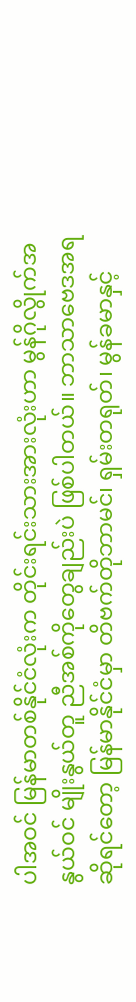ပါအဝင် မြန်မာတစ်နိုင်ငံလုံးက တိုင်းရင်းသားအားလုံးဟာ မွန်ဂိုလွိုက်အနွယ်ဝင် မျိုးနွယ်တူ ညီအစ်ကိုတွေချည်းပဲ ဖြစ်ပါတယ်။ ဘာသာဗေဒအရဆိုရင်တော့ မြန်မာနိုင်ငံမှာ တိဗက်တိုဘာမင်၊ ရှမ်းတရုတ်၊ မွန်ခမာနှင့်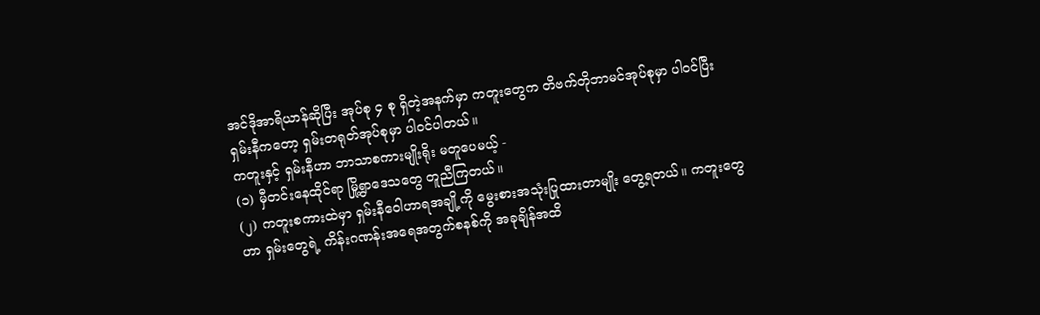အင်ဒိုအာရိယာန်ဆိုပြီး အုပ်စု ၄ စု ရှိတဲ့အနက်မှာ ကတူးတွေက တိဗက်တိုဘာမင်အုပ်စုမှာ ပါဝင်ပြီး ရှမ်းနီကတော့ ရှမ်းတရုတ်အုပ်စုမှာ ပါဝင်ပါတယ်။
ကတူးနှင့် ရှမ်းနီဟာ ဘာသာစကားမျိုးရိုး မတူပေမယ့် -
(၁) မှီတင်းနေထိုင်ရာ မြို့ရွာဒေသတွေ တူညီကြတယ်။
(၂) ကတူးစကားထဲမှာ ရှမ်းနီဝေါဟာရအချို့ကို မွေးစားအသုံးပြုထားတာမျိုး တွေ့ရတယ်။ ကတူးတွေဟာ ရှမ်းတွေရဲ့ ကိန်းဂဏန်းအရေအတွက်စနစ်ကို အခုချိန်အထိ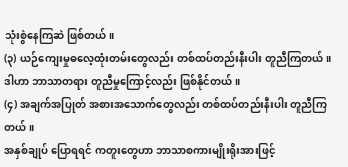သုံးစွဲနေကြဆဲ ဖြစ်တယ်။
(၃) ယဉ်ကျေးမှုဓလေ့ထုံးတမ်းတွေလည်း တစ်ထပ်တည်းနီးပါး တူညီကြတယ်။ ဒါဟာ ဘာသာတရား တူညီမှုကြောင့်လည်း ဖြစ်နိုင်တယ်။
(၄) အချက်အပြုတ် အစားအသောက်တွေလည်း တစ်ထပ်တည်းနီးပါး တူညီကြတယ်။
အနှစ်ချုပ် ပြောရရင် ကတူးတွေဟာ ဘာသာစကားမျိုးရိုးအားဖြင့်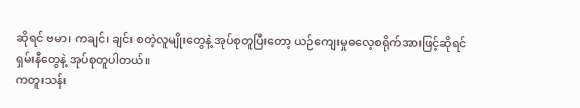ဆိုရင် ဗမာ၊ ကချင်၊ ချင်း စတဲ့လူမျိုးတွေနဲ့ အုပ်စုတူပြီးတော့ ယဉ်ကျေးမှုဓလေ့စရိုက်အားဖြင့်ဆိုရင် ရှမ်းနီတွေနဲ့ အုပ်စုတူပါတယ်။
ကတူးသန်း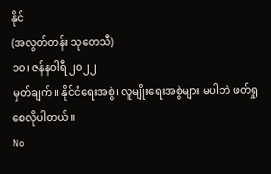နိုင်
(အလွတ်တန်း သုတေသီ)
၁၀၊ ဇန်နဝါရီ ၂၀၂၂
မှတ်ချက်။ နိုင်ငံရေးအစွဲ၊ လူမျိုးရေးအစွဲများ မပါဘဲ ဖတ်ရှုစေလိုပါတယ်။
No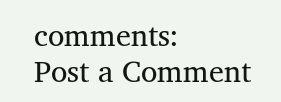comments:
Post a Comment